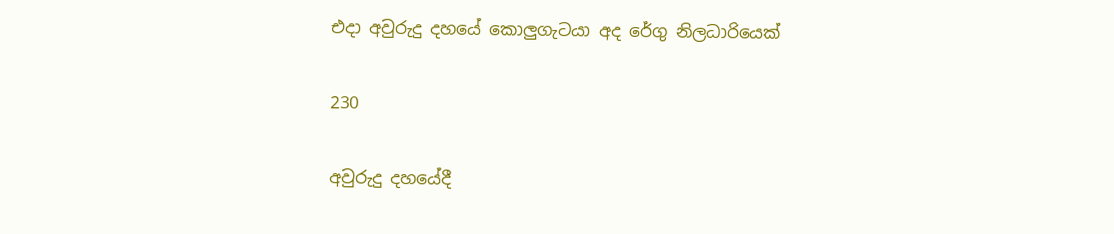එදා අවුරුදු දහයේ කොලුගැටයා අද රේගු නිලධාරියෙක්

230

අවුරුදු දහයේදී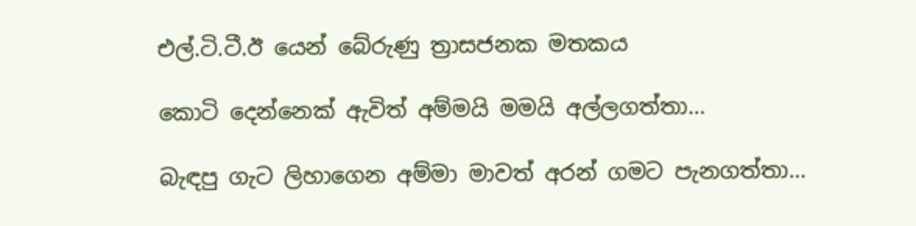එල්.ටි.ටී.ඊ යෙන් බේරුණු ත්‍රාසජනක මතකය

කොටි දෙන්නෙක් ඇවිත් අම්මයි මමයි අල්ලගත්තා…

බැඳපු ගැට ලිහාගෙන අම්මා මාවත් අරන් ගමට පැනගත්තා…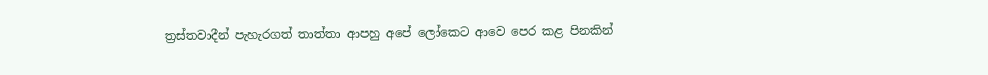ත්‍රස්තවාදීන් පැහැරගත් තාත්තා ආපහු අපේ ලෝකෙට ආවෙ පෙර කළ පිනකින්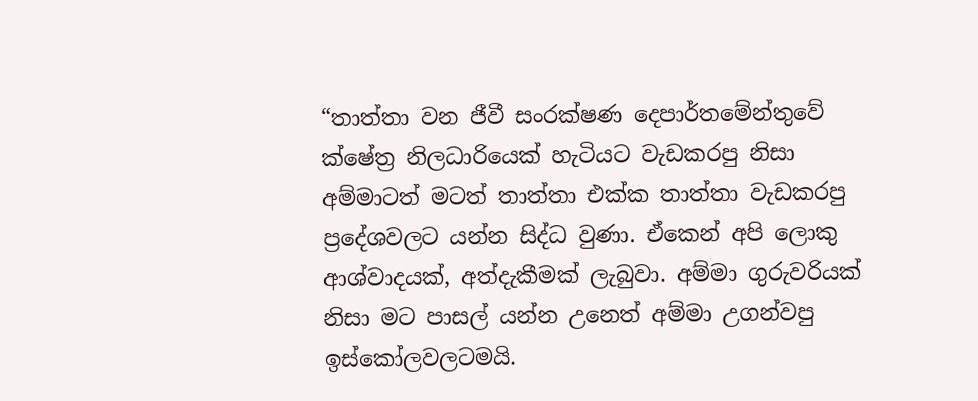“තාත්තා වන ජීවී සංරක්ෂණ දෙපාර්තමේන්තුවේ ක්ෂේත්‍ර නිලධාරියෙක් හැටියට වැඩකරපු නිසා අම්මාටත් මටත් තාත්තා එක්ක තාත්තා වැඩකරපු ප්‍රදේශවලට යන්න සිද්ධ වුණා. ඒකෙන් අපි ලොකු ආශ්වාදයක්, අත්දැකීමක් ලැබුවා. අම්මා ගුරුවරියක් නිසා මට පාසල් යන්න උනෙත් අම්මා උගන්වපු ඉස්කෝලවලටමයි.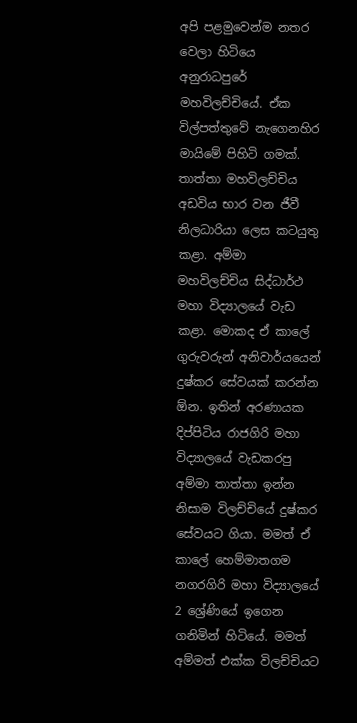අපි පළමුවෙන්ම නතර වෙලා හිටියෙ අනුරාධපුරේ මහවිලච්චියේ. ඒක විල්පත්තුවේ නැගෙනහිර මායිමේ පිහිටි ගමක්. තාත්තා මහවිලච්චිය අඩවිය භාර වන ජීවී නිලධාරියා ලෙස කටයුතු කළා. අම්මා මහවිලච්චිය සිද්ධාර්ථ මහා විද්‍යාලයේ වැඩ කළා. මොකද ඒ කාලේ ගුරුවරුන් අනිවාර්යයෙන් දුෂ්කර සේවයක් කරන්න ඕන. ඉතින් අරණායක දිප්පිටිය රාජගිරි මහා විද්‍යාලයේ වැඩකරපු අම්මා තාත්තා ඉන්න නිසාම විලච්චියේ දුෂ්කර සේවයට ගියා. මමත් ඒ කාලේ හෙම්මාතගම නගරගිරි මහා විද්‍යාලයේ 2 ශ්‍රේණියේ ඉගෙන ගනිමින් හිටියේ. මමත් අම්මත් එක්ක විලච්චියට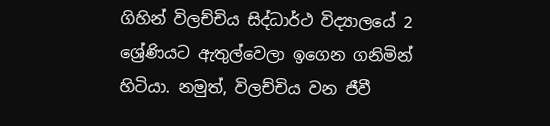ගිහින් විලච්චිය සිද්ධාර්ථ විද්‍යාලයේ 2 ශ්‍රේණියට ඇතුල්වෙලා ඉගෙන ගනිමින් හිටියා. නමුත්, විලච්චිය වන ජීවී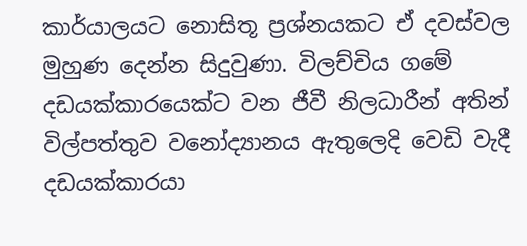කාර්යාලයට නොසිතූ ප්‍රශ්නයකට ඒ දවස්වල මුහුණ දෙන්න සිදුවුණා. විලච්චිය ගමේ දඩයක්කාරයෙක්ට වන ජීවී නිලධාරීන් අතින් විල්පත්තුව වනෝද්‍යානය ඇතුලෙදි වෙඩි වැදී දඩයක්කාරයා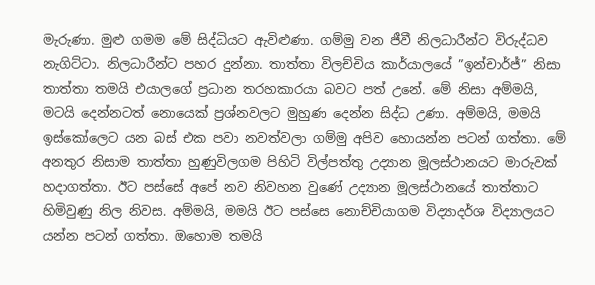මැරුණා. මුළු ගමම මේ සිද්ධියට ඇවිළුණා. ගම්මු වන ජීවී නිලධාරීන්ට විරුද්ධව නැගිට්ටා. නිලධාරීන්ට පහර දුන්නා. තාත්තා විලච්චිය කාර්යාලයේ ”ඉන්චාර්ජ්” නිසා තාත්තා තමයි එයාලගේ ප්‍රධාන තරහකාරයා බවට පත් උනේ. මේ නිසා අම්මයි, මටයි දෙන්නටත් නොයෙක් ප්‍රශ්නවලට මුහුණ දෙන්න සිද්ධ උණා. අම්මයි, මමයි ඉස්කෝලෙට යන බස් එක පවා නවත්වලා ගම්මු අපිව හොයන්න පටන් ගත්තා. මේ අනතුර නිසාම තාත්තා හුණුවිලගම පිහිටි විල්පත්තු උද්‍යාන මූලස්ථානයට මාරුවක් හදාගත්තා. ඊට පස්සේ අපේ නව නිවහන වුණේ උද්‍යාන මූලස්ථානයේ තාත්තාට හිමිවුණු නිල නිවස. අම්මයි, මමයි ඊට පස්සෙ නොච්චියාගම විද්‍යාදර්ශ විද්‍යාලයට යන්න පටන් ගත්තා. ඔහොම තමයි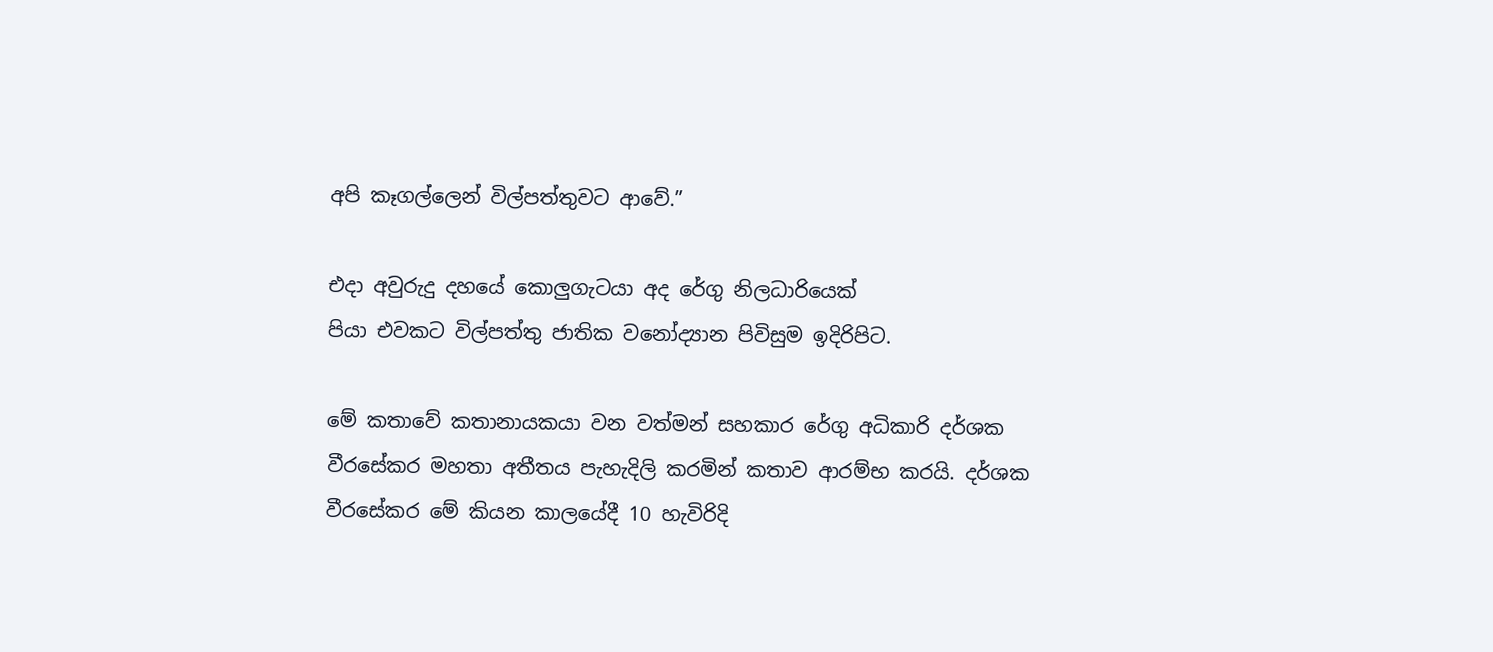අපි කෑගල්ලෙන් විල්පත්තුවට ආවේ.”

එදා අවුරුදු දහයේ කොලුගැටයා අද රේගු නිලධාරියෙක්
පියා එවකට විල්පත්තු ජාතික වනෝද්‍යාන පිවිසුම ඉදිරිපිට.

මේ කතාවේ කතානායකයා වන වත්මන් සහකාර රේගු අධිකාරි දර්ශක වීරසේකර මහතා අතීතය පැහැදිලි කරමින් කතාව ආරම්භ කරයි. දර්ශක වීරසේකර මේ කියන කාලයේදී 10 හැවිරිදි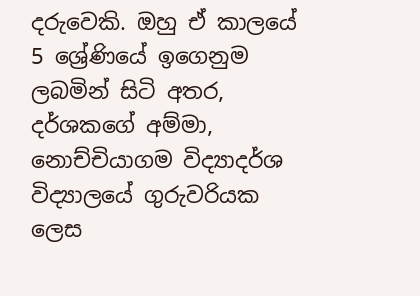දරුවෙකි. ඔහු ඒ කාලයේ 5 ශ්‍රේණියේ ඉගෙනුම ලබමින් සිටි අතර, දර්ශකගේ අම්මා, නොච්චියාගම විද්‍යාදර්ශ විද්‍යාලයේ ගුරුවරියක ලෙස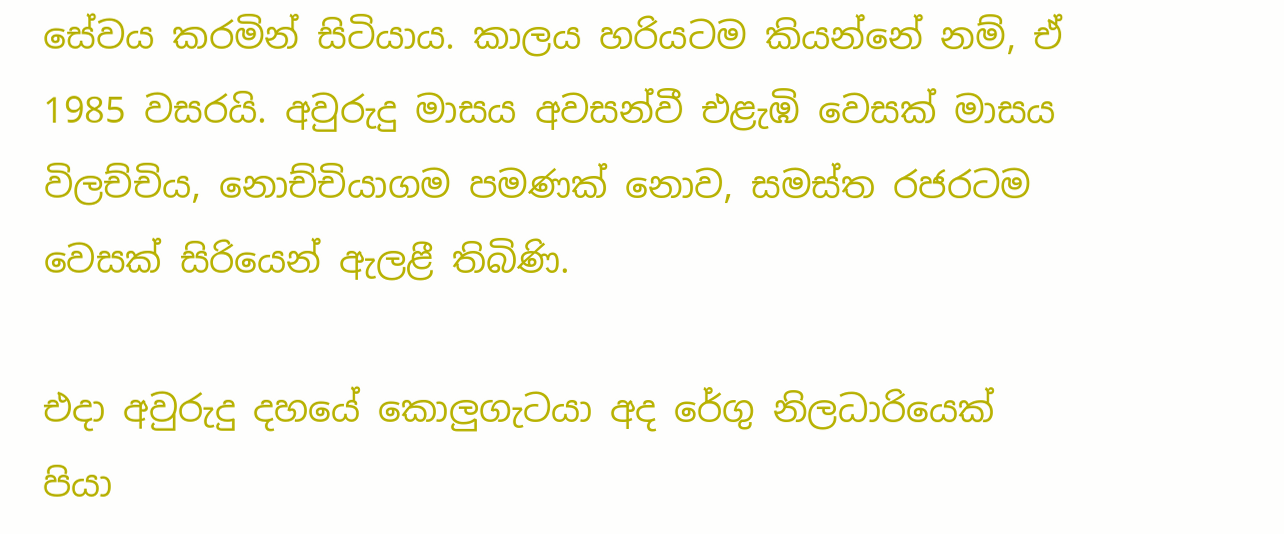සේවය කරමින් සිටියාය. කාලය හරියටම කියන්නේ නම්, ඒ 1985 වසරයි. අවුරුදු මාසය අවසන්වී එළැඹි වෙසක් මාසය විලච්චිය, නොච්චියාගම පමණක් නොව, සමස්ත රජරටම වෙසක් සිරියෙන් ඇලළී තිබිණි.

එදා අවුරුදු දහයේ කොලුගැටයා අද රේගු නිලධාරියෙක්
පියා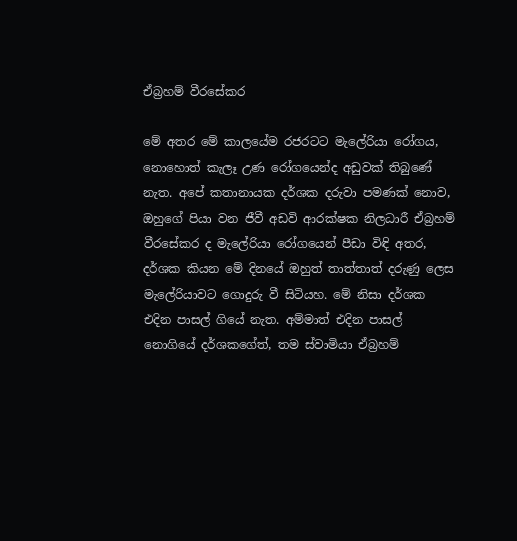ඒබ්‍රහම් වීරසේකර

මේ අතර මේ කාලයේම රජරටට මැලේරියා රෝගය, නොහොත් කැලෑ උණ රෝගයෙන්ද අඩුවක් තිබුණේ නැත. අපේ කතානායක දර්ශක දරුවා පමණක් නොව, ඔහුගේ පියා වන ජීවී අඩවි ආරක්ෂක නිලධාරී ඒබ්‍රහම් වීරසේකර ද මැලේරියා රෝගයෙන් පීඩා විඳි අතර, දර්ශක කියන මේ දිනයේ ඔහුත් තාත්තාත් දරුණු ලෙස මැලේරියාවට ගොදුරු වී සිටියහ. මේ නිසා දර්ශක එදින පාසල් ගියේ නැත. අම්මාත් එදින පාසල් නොගියේ දර්ශකගේත්, තම ස්වාමියා ඒබ්‍රහම්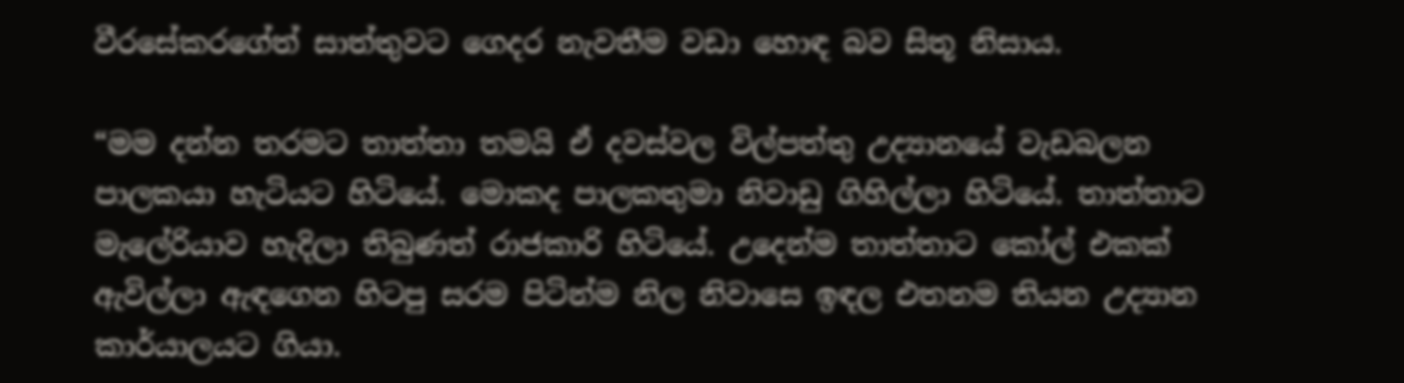වීරසේකරගේත් සාත්තුවට ගෙදර නැවතීම වඩා හොඳ බව සිතූ නිසාය.

“මම දන්න තරමට තාත්තා තමයි ඒ දවස්වල විල්පත්තු උද්‍යානයේ වැඩබලන පාලකයා හැටියට හිටියේ. මොකද පාලකතුමා නිවාඩු ගිහිල්ලා හිටියේ. තාත්තාට මැලේරියාව හැදිලා තිබුණත් රාජකාරි හිටියේ. උදෙන්ම තාත්තාට කෝල් එකක් ඇවිල්ලා ඇඳගෙන හිටපු සරම පිටින්ම නිල නිවාසෙ ඉඳල එතනම තියන උද්‍යාන කාර්යාලයට ගියා.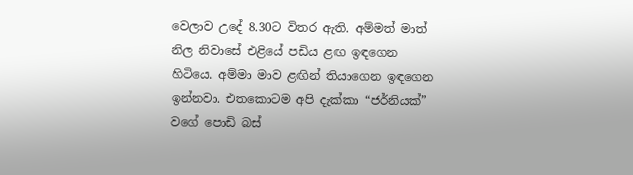වෙලාව උදේ 8.30ට විතර ඇති. අම්මත් මාත් නිල නිවාසේ එළියේ පඩිය ළඟ ඉඳගෙන හිටියෙ. අම්මා මාව ළඟින් තියාගෙන ඉඳගෙන ඉන්නවා. එතකොටම අපි දැක්කා “ජර්නියක්” වගේ පොඩි බස්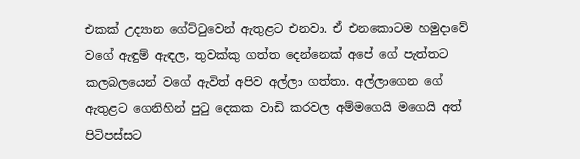එකක් උද්‍යාන ගේට්ටුවෙන් ඇතුළට එනවා. ඒ එනකොටම හමුදාවේ වගේ ඇඳුම් ඇඳල, තුවක්කු ගත්ත දෙන්නෙක් අපේ ගේ පැත්තට කලබලයෙන් වගේ ඇවිත් අපිව අල්ලා ගත්තා. අල්ලාගෙන ගේ ඇතුළට ගෙනිහින් පුටු දෙකක වාඩි කරවල අම්මගෙයි මගෙයි අත් පිටිපස්සට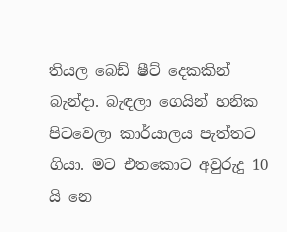තියල බෙඩ් ෂීට් දෙකකින් බැන්දා. බැඳලා ගෙයින් හනික පිටවෙලා කාර්යාලය පැත්තට ගියා. මට එතකොට අවුරුදු 10 යි නෙ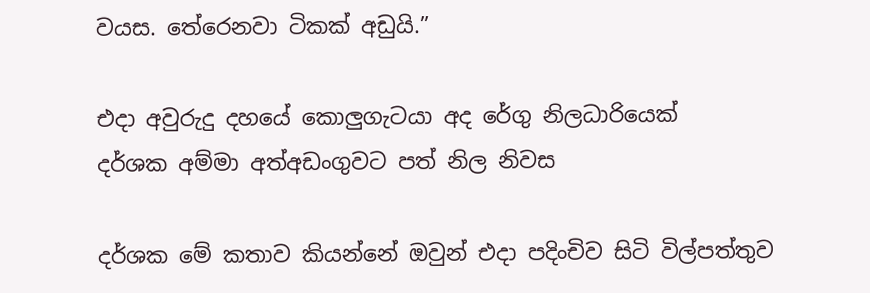වයස. තේරෙනවා ටිකක් අඩුයි.”

එදා අවුරුදු දහයේ කොලුගැටයා අද රේගු නිලධාරියෙක්
දර්ශක අම්මා අත්අඩංගුවට පත් නිල නිවස

දර්ශක මේ කතාව කියන්නේ ඔවුන් එදා පදිංචිව සිටි විල්පත්තුව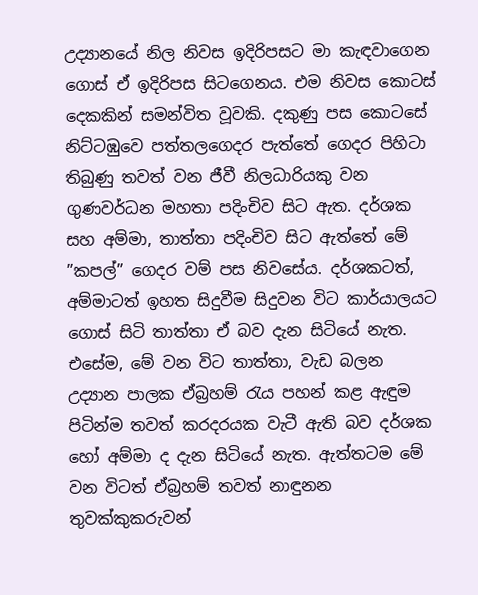උද්‍යානයේ නිල නිවස ඉදිරිපසට මා කැඳවාගෙන ගොස් ඒ ඉදිරිපස සිටගෙනය. එම නිවස කොටස් දෙකකින් සමන්විත වූවකි. දකුණු පස කොටසේ නිට්ටඹුවෙ පත්තලගෙදර පැත්තේ ගෙදර පිහිටා තිබුණු තවත් වන ජීවී නිලධාරියකු වන ගුණවර්ධන මහතා පදිංචිව සිට ඇත. දර්ශක සහ අම්මා, තාත්තා පදිංචිව සිට ඇත්තේ මේ ”කපල්” ගෙදර වම් පස නිවසේය. දර්ශකටත්, අම්මාටත් ඉහත සිදුවීම සිදුවන විට කාර්යාලයට ගොස් සිටි තාත්තා ඒ බව දැන සිටියේ නැත. එසේම, මේ වන විට තාත්තා, වැඩ බලන උද්‍යාන පාලක ඒබ්‍රහම් රැය පහන් කළ ඇඳුම පිටින්ම තවත් කරදරයක වැටී ඇති බව දර්ශක හෝ අම්මා ද දැන සිටියේ නැත. ඇත්තටම මේ වන විටත් ඒබ්‍රහම් තවත් නාඳුනන තුවක්කුකරුවන්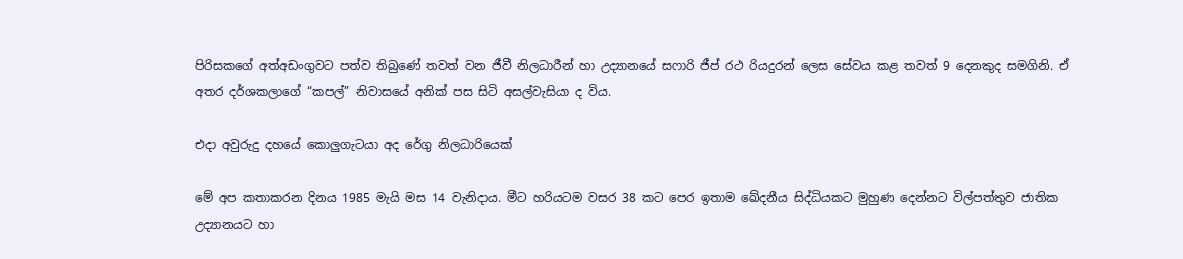පිරිසකගේ අත්අඩංගුවට පත්ව තිබුණේ තවත් වන ජීවී නිලධාරීන් හා උද්‍යානයේ සෆාරි ජීප් රථ රියදුරන් ලෙස සේවය කළ තවත් 9 දෙනකුද සමගිනි. ඒ අතර දර්ශකලාගේ “කපල්” නිවාසයේ අනික් පස සිටි අසල්වැසියා ද විය.

එදා අවුරුදු දහයේ කොලුගැටයා අද රේගු නිලධාරියෙක්

මේ අප කතාකරන දිනය 1985 මැයි මස 14 වැනිදාය. මීට හරියටම වසර 38 කට පෙර ඉතාම ඛේදනීය සිද්ධියකට මුහුණ දෙන්නට විල්පත්තුව ජාතික උද්‍යානයට හා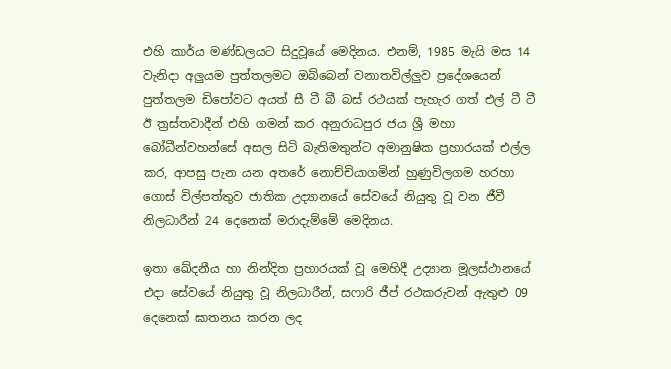එහි කාර්ය මණ්ඩලයට සිදුවූයේ මෙදිනය. එනම්, 1985 මැයි මස 14 වැනිදා අලුයම පුත්තලමට ඔබ්බෙන් වනාතවිල්ලුව ප්‍රදේශයෙන් පුත්තලම ඩිපෝවට අයත් සී ටී බී බස් රථයක් පැහැර ගත් එල් ටී ටී ඊ ත්‍රස්තවාදීන් එහි ගමන් කර අනුරාධපුර ජය ශ්‍රී මහා බෝධීන්වහන්සේ අසල සිටි බැතිමතුන්ට අමානුෂික ප්‍රහාරයක් එල්ල කර, ආපසු පැන යන අතරේ නොච්චියාගමින් හුණුවිලගම හරහා ගොස් විල්පත්තුව ජාතික උද්‍යානයේ සේවයේ නියුතු වූ වන ජීවී නිලධාරීන් 24 දෙනෙක් මරාදැම්මේ මෙදිනය.

ඉතා ඛේදනීය හා නින්දිත ප්‍රහාරයක් වූ මෙහිදී උද්‍යාන මූලස්ථානයේ එදා සේවයේ නියුතු වූ නිලධාරීන්, සෆාරි ජීප් රථකරුවන් ඇතුළු 09 දෙනෙක් ඝාතනය කරන ලද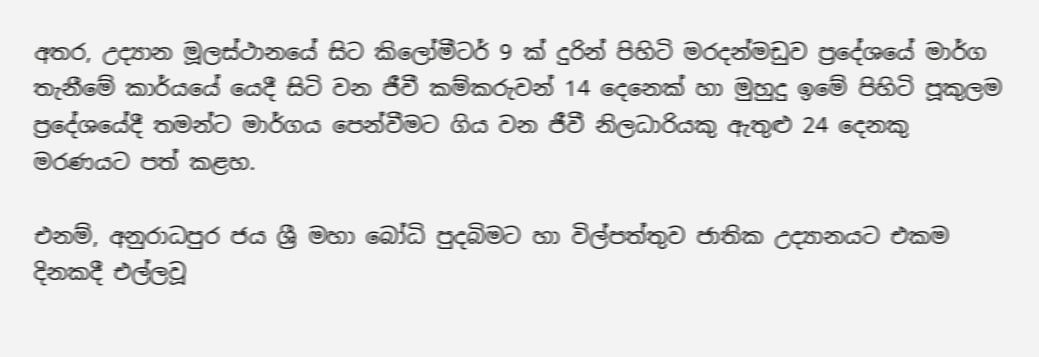අතර, උද්‍යාන මූලස්ථානයේ සිට කිලෝමීටර් 9 ක් දුරින් පිහිටි මරදන්මඩුව ප්‍රදේශයේ මාර්ග තැනීමේ කාර්යයේ යෙදී සිටි වන ජීවී කම්කරුවන් 14 දෙනෙක් හා මුහුදු ඉමේ පිහිටි පූකුලම ප්‍රදේශයේදී තමන්ට මාර්ගය පෙන්වීමට ගිය වන ජීවී නිලධාරියකු ඇතුළු 24 දෙනකු මරණයට පත් කළහ.

එනම්, අනුරාධපුර ජය ශ්‍රී මහා බෝධි පුදබිමට හා විල්පත්තුව ජාතික උද්‍යානයට එකම දිනකදී එල්ලවූ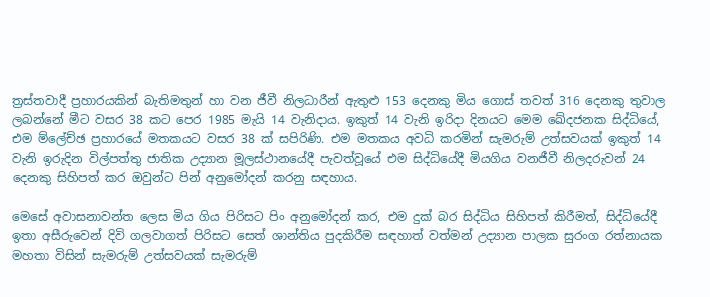ත්‍රස්තවාදී ප්‍රහාරයකින් බැතිමතුන් හා වන ජීවී නිලධාරීන් ඇතුළු 153 දෙනකු මිය ගොස් තවත් 316 දෙනකු තුවාල ලබන්නේ මීට වසර 38 කට පෙර 1985 මැයි 14 වැනිදාය. ඉකුත් 14 වැනි ඉරිදා දිනයට මෙම ඛේදජනක සිද්ධියේ, එම ම්ලේච්ඡ ප්‍රහාරයේ මතකයට වසර 38 ක් සපිරිණි. එම මතකය අවධි කරමින් සැමරුම් උත්සවයක් ඉකුත් 14 වැනි ඉරුදින විල්පත්තු ජාතික උද්‍යාන මූලස්ථානයේදී පැවත්වූයේ එම සිද්ධියේදී මියගිය වනජීවී නිලදරුවන් 24 දෙනකු සිහිපත් කර ඔවුන්ට පින් අනුමෝදන් කරනු සඳහාය.

මෙසේ අවාසනාවන්ත ලෙස මිය ගිය පිරිසට පිං අනුමෝදන් කර, එම දුක් බර සිද්ධිය සිහිපත් කිරීමත්, සිද්ධියේදී ඉතා අසීරුවෙන් දිවි ගලවාගත් පිරිසට සෙත් ශාන්තිය පුදකිරීම සඳහාත් වත්මන් උද්‍යාන පාලක සුරංග රත්නායක මහතා විසින් සැමරුම් උත්සවයක් සැමරුම්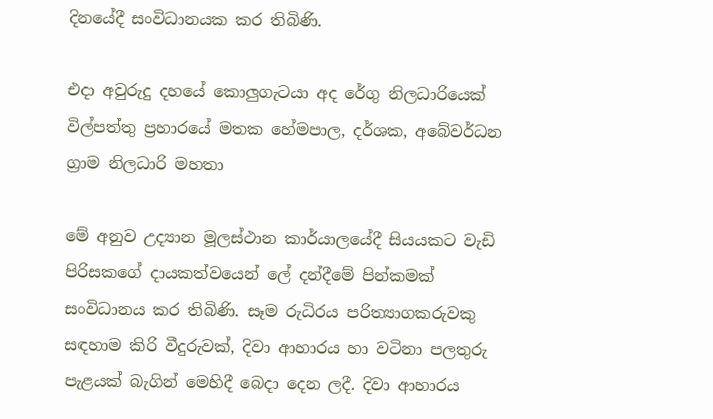දිනයේදී සංවිධානයක කර තිබිණි.

එදා අවුරුදු දහයේ කොලුගැටයා අද රේගු නිලධාරියෙක්
විල්පත්තු ප්‍රහාරයේ මතක හේමපාල, දර්ශක, අබේවර්ධන ග්‍රාම නිලධාරි මහතා

මේ අනුව උද්‍යාන මූලස්ථාන කාර්යාලයේදී සියයකට වැඩි පිරිසකගේ දායකත්වයෙන් ලේ දන්දීමේ පින්කමක් සංවිධානය කර තිබිණි. සෑම රුධිරය පරිත්‍යාගකරුවකු සඳහාම කිරි වීදුරුවක්, දිවා ආහාරය හා වටිනා පලතුරු පැළයක් බැගින් මෙහිදී බෙදා දෙන ලදී. දිවා ආහාරය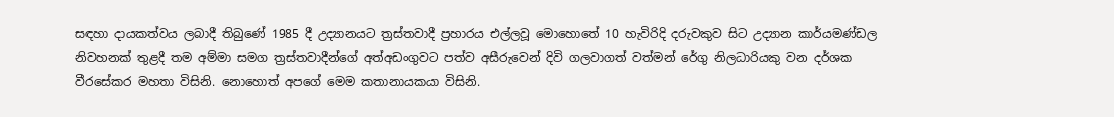සඳහා දායකත්වය ලබාදී තිබුණේ 1985 දී උද්‍යානයට ත්‍රස්තවාදී ප්‍රහාරය එල්ලවූ මොහොතේ 10 හැවිරිදි දරුවකුව සිට උද්‍යාන කාර්යමණ්ඩල නිවහනක් තුළදී තම අම්මා සමග ත්‍රස්තවාදීන්ගේ අත්අඩංගුවට පත්ව අසීරුවෙන් දිවි ගලවාගත් වත්මන් රේගු නිලධාරියකු වන දර්ශක වීරසේකර මහතා විසිනි. නොහොත් අපගේ මෙම කතානායකයා විසිනි.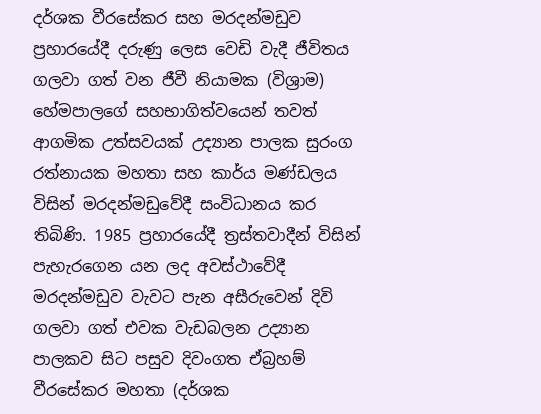දර්ශක වීරසේකර සහ මරදන්මඩුව ප්‍රහාරයේදී දරුණු ලෙස වෙඩි වැදී ජීවිතය ගලවා ගත් වන ජීවී නියාමක (විශ්‍රාම) හේමපාලගේ සහභාගිත්වයෙන් තවත් ආගමික උත්සවයක් උද්‍යාන පාලක සුරංග රත්නායක මහතා සහ කාර්ය මණ්ඩලය විසින් මරදන්මඩුවේදී සංවිධානය කර තිබිණි. 1985 ප්‍රහාරයේදී ත්‍රස්තවාදීන් විසින් පැහැරගෙන යන ලද අවස්ථාවේදී මරදන්මඩුව වැවට පැන අසීරුවෙන් දිවි ගලවා ගත් එවක වැඩබලන උද්‍යාන පාලකව සිට පසුව දිවංගත ඒබ්‍රහම් වීරසේකර මහතා (දර්ශක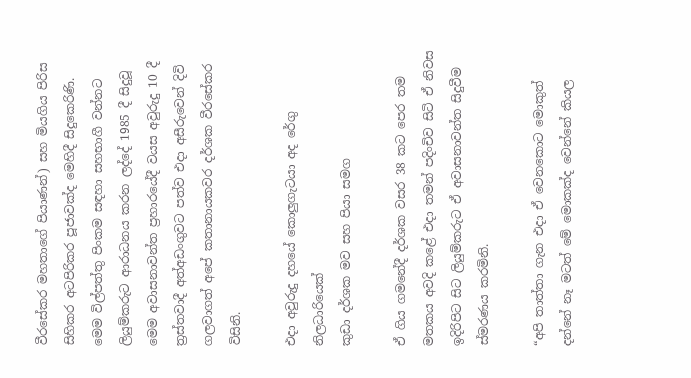වීරසේකර මහතාගේ පියාණන්) සහ මියගිය පිරිස සිහිකර අටපිරිකර පූජාවක්ද මෙහිදී සිදුකෙරිණි. මෙම විල්පත්තු පිංකම සඳහා සහභාගී වන්නට ලියුම්කරුට ආරාධනය කරන ලද්දේ 1985 දී සිදුවූ මෙම අවාසනාවන්ත ප්‍රහාරයේදී වයස අවුරුදු 10 දී ත්‍රස්තවාදී අත්අඩංගුවට පත්ව එදා අසීරුවෙන් දිවි ගලවාගත් අපේ කතානායකවර දර්ශක වීරසේකර විසිනි.

එදා අවුරුදු දහයේ කොලුගැටයා අද රේගු නිලධාරියෙක්
කුඩා දර්ශක මව සහ පියා සමග

ඒ ගිය ගමනේදී දර්ශක වසර 38 කට පෙර තම මතකය අවදි කළේ එදා තමන් පදිංචිව සිටි ඒ නිවස ඉදිරිපිට සිට ලියුම්කරුට ඒ අවාසනාවන්ත සිදුවීම ස්මරණය කරමිනි.

“අපි තාත්තා ගැන එදා ඒ වෙනකොට මොකුත් දන්නේ නෑ මටත් මේ මොකක්ද වෙන්නේ කියල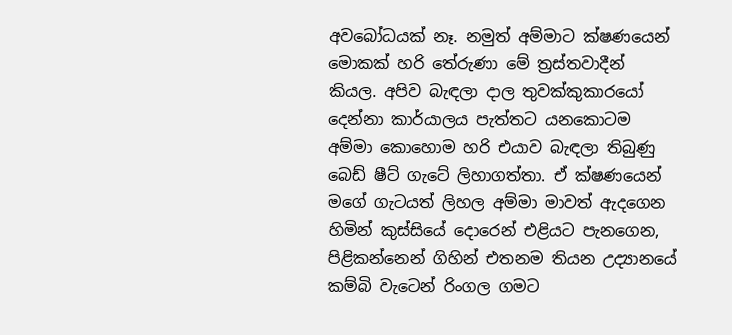අවබෝධයක් නෑ. නමුත් අම්මාට ක්ෂණයෙන් මොකක් හරි තේරුණා මේ ත්‍රස්තවාදීන් කියල. අපිව බැඳලා දාල තුවක්කුකාරයෝ දෙන්නා කාර්යාලය පැත්තට යනකොටම අම්මා කොහොම හරි එයාව බැඳලා තිබුණු බෙඩ් ෂීට් ගැටේ ලිහාගත්තා. ඒ ක්ෂණයෙන් මගේ ගැටයත් ලිහල අම්මා මාවත් ඇදගෙන හිමින් කුස්සියේ දොරෙන් එළියට පැනගෙන, පිළිකන්නෙන් ගිහින් එතනම තියන උද්‍යානයේ කම්බි වැටෙන් රිංගල ගමට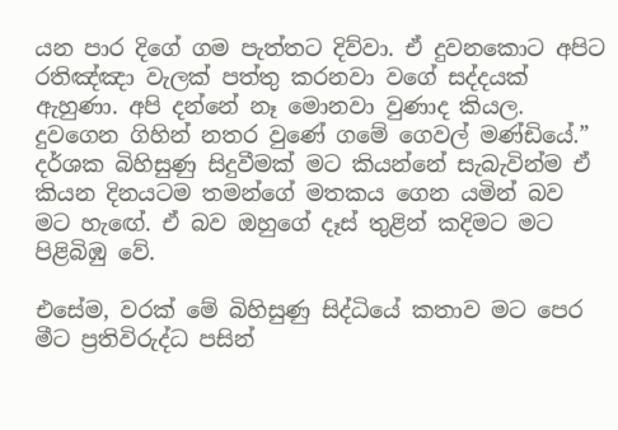යන පාර දිගේ ගම පැත්තට දිව්වා. ඒ දුවනකොට අපිට රතිඤ්ඤා වැලක් පත්තු කරනවා වගේ සද්දයක් ඇහුණා. අපි දන්නේ නෑ මොනවා වුණාද කියල. දුවගෙන ගිහින් නතර වුණේ ගමේ ගෙවල් මණ්ඩියේ.” දර්ශක බිහිසුණු සිදුවීමක් මට කියන්නේ සැබැවින්ම ඒ කියන දිනයටම තමන්ගේ මතකය ගෙන යමින් බව මට හැඟේ. ඒ බව ඔහුගේ දෑස් තුළින් කදිමට මට පිළිබිඹු වේ.

එසේම, වරක් මේ බිහිසුණු සිද්ධියේ කතාව මට පෙර මීට ප්‍රතිවිරුද්ධ පසින්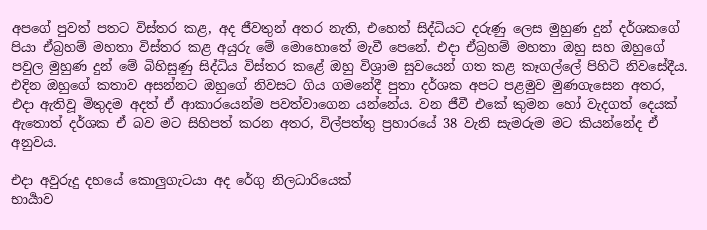අපගේ පුවත් පතට විස්තර කළ, අද ජීවතුන් අතර නැති, එහෙත් සිද්ධියට දරුණු ලෙස මුහුණ දුන් දර්ශකගේ පියා ඒබ්‍රහම් මහතා විස්තර කළ අයුරු මේ මොහොතේ මැවී පෙනේ. එදා ඒබ්‍රහම් මහතා ඔහු සහ ඔහුගේ පවුල මුහුණ දුන් මේ බිහිසුණු සිද්ධිය විස්තර කළේ ඔහු විශ්‍රාම සුවයෙන් ගත කළ කෑගල්ලේ පිහිටි නිවසේදීය. එදින ඔහුගේ කතාව අසන්නට ඔහුගේ නිවසට ගිය ගමනේදී පුතා දර්ශක අපට පළමුව මුණගැසෙන අතර, එදා ඇතිවූ මිතුදම අදත් ඒ ආකාරයෙන්ම පවත්වාගෙන යන්නේය. වන ජීවී එකේ කුමන හෝ වැදගත් දෙයක් ඇතොත් දර්ශක ඒ බව මට සිහිපත් කරන අතර, විල්පත්තු ප්‍රහාරයේ 38 වැනි සැමරුම මට කියන්නේද ඒ අනුවය.

එදා අවුරුදු දහයේ කොලුගැටයා අද රේගු නිලධාරියෙක්
භාර්‍යාව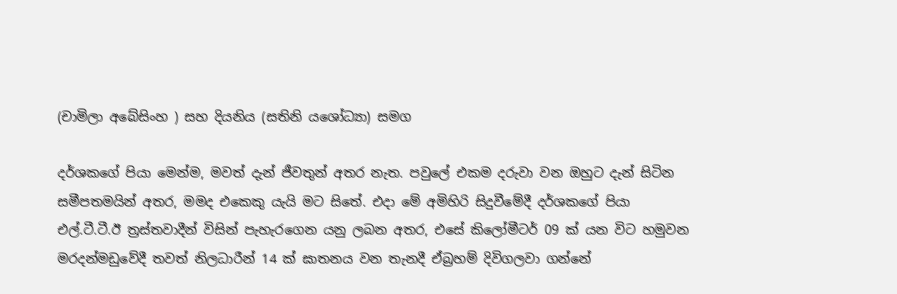(චාමිලා අබේසිංහ ) සහ දියනිය (සතිනි යශෝධ්‍යා) සමග

දර්ශකගේ පියා මෙන්ම, මවත් දැන් ජීවතුන් අතර නැත. පවුලේ එකම දරුවා වන ඔහුට දැන් සිටින සමීපතමයින් අතර, මමද එකෙකු යැයි මට සිතේ. එදා මේ අමිහිරි සිදුවීමේදී දර්ශකගේ පියා එල්.ටී.ටී.ඊ ත්‍රස්තවාදීන් විසින් පැහැරගෙන යනු ලබන අතර, එසේ කිලෝමීටර් 09 ක් යන විට හමුවන මරදන්මඩුවේදී තවත් නිලධාරීන් 14 ක් ඝාතනය වන තැනදී ඒබ්‍රහම් දිවිගලවා ගන්නේ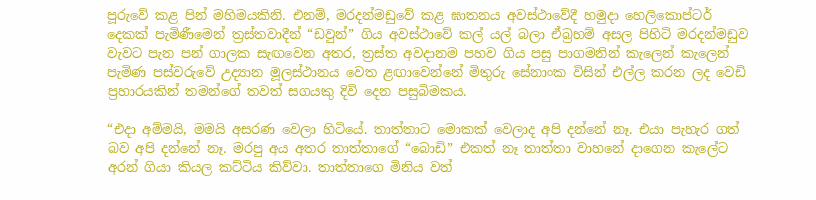පූරුවේ කළ පින් මහිමයකිනි. එනම්, මරදන්මඩුවේ කළ ඝාතනය අවස්ථාවේදී හමුදා හෙලිකොප්ටර් දෙකක් පැමිණීමෙන් ත්‍රස්තවාදීන් “ඩවුන්” ගිය අවස්ථාවේ කල් යල් බලා ඒබ්‍රහම් අසල පිහිටි මරදන්මඩුව වැවට පැන පන් ගාලක සැඟවෙන අතර, ත්‍රස්ත අවදානම පහව ගිය පසු පාගමනින් කැලෙන් කැලෙන් පැමිණ පස්වරුවේ උද්‍යාන මූලස්ථානය වෙත ළඟාවෙන්නේ මිතුරු සේනාංක විසින් එල්ල කරන ලද වෙඩි ප්‍රහාරයකින් තමන්ගේ තවත් සගයකු දිවි දෙන පසුබිමකය.

“එදා අම්මයි, මමයි අසරණ වෙලා හිටියේ. තාත්තාට මොකක් වෙලාද අපි දන්නේ නෑ. එයා පැහැර ගත් බව අපි දන්නේ නෑ. මරපු අය අතර තාත්තාගේ “බොඩි” එකත් නෑ තාත්තා වාහනේ දාගෙන කැලේට අරන් ගියා කියල කට්ටිය කිව්වා. තාත්තාගෙ මිනිය වත්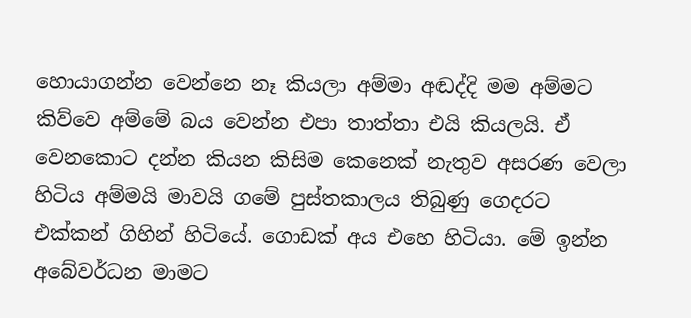හොයාගන්න වෙන්නෙ නෑ කියලා අම්මා අඬද්දි මම අම්මට කිව්වෙ අම්මේ බය වෙන්න එපා තාත්තා එයි කියලයි. ඒ වෙනකොට දන්න කියන කිසිම කෙනෙක් නැතුව අසරණ වෙලා හිටිය අම්මයි මාවයි ගමේ පුස්තකාලය තිබුණු ගෙදරට එක්කන් ගිහින් හිටියේ. ගොඩක් අය එහෙ හිටියා. මේ ඉන්න අබේවර්ධන මාමට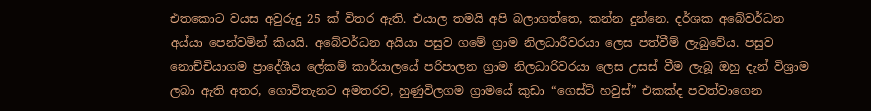එතකොට වයස අවුරුදු 25 ක් විතර ඇති. එයාල තමයි අපි බලාගත්තෙ, කන්න දුන්නෙ. දර්ශක අබේවර්ධන අය්යා පෙන්වමින් කියයි. අබේවර්ධන අයියා පසුව ගමේ ග්‍රාම නිලධාරීවරයා ලෙස පත්වීම් ලැබුවේය. පසුව නොච්චියාගම ප්‍රාදේශීය ලේකම් කාර්යාලයේ පරිපාලන ග්‍රාම නිලධාරිවරයා ලෙස උසස් වීම ලැබූ ඔහු දැන් විශ්‍රාම ලබා ඇති අතර, ගොවිතැනට අමතරව, හුණුවිලගම ග්‍රාමයේ කුඩා “ගෙස්ට් හවුස්” එකක්ද පවත්වාගෙන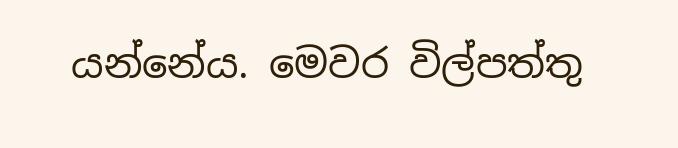යන්නේය. මෙවර විල්පත්තු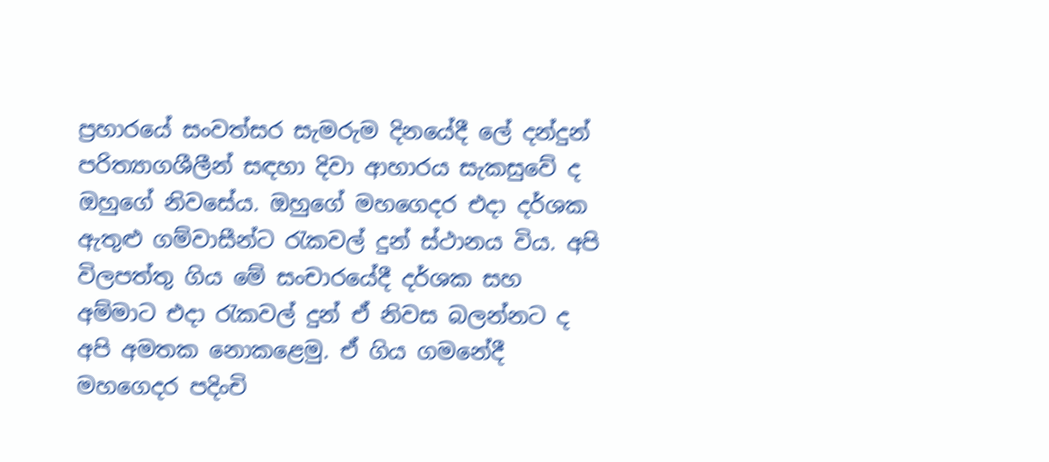ප්‍රහාරයේ සංවත්සර සැමරුම දිනයේදී ලේ දන්දුන් පරිත්‍යාගශීලීන් සඳහා දිවා ආහාරය සැකසුවේ ද ඔහුගේ නිවසේය. ඔහුගේ මහගෙදර එදා දර්ශක ඇතුළු ගම්වාසීන්ට රැකවල් දුන් ස්ථානය විය. අපි විලපත්තු ගිය මේ සංචාරයේදී දර්ශක සහ අම්මාට එදා රැකවල් දුන් ඒ නිවස බලන්නට ද අපි අමතක නොකළෙමු. ඒ ගිය ගමනේදී මහගෙදර පදිංචි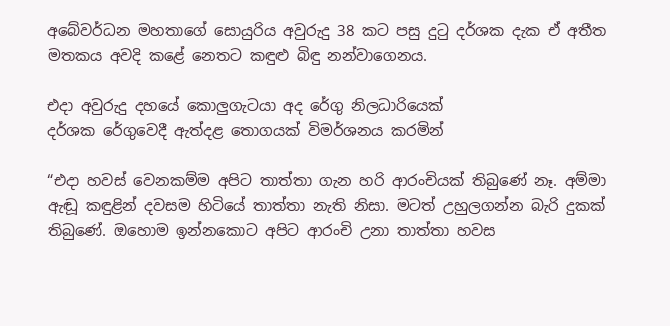අබේවර්ධන මහතාගේ සොයුරිය අවුරුදු 38 කට පසු දුටු දර්ශක දැක ඒ අතීත මතකය අවදි කළේ නෙතට කඳුළු බිඳු නන්වාගෙනය.

එදා අවුරුදු දහයේ කොලුගැටයා අද රේගු නිලධාරියෙක්
දර්ශක රේගුවෙදී ඇත්දළ තොගයක් විමර්ශනය කරමින්

“එදා හවස් වෙනකම්ම අපිට තාත්තා ගැන හරි ආරංචියක් තිබුණේ නෑ. අම්මා ඇඬූ කඳුළින් දවසම හිටියේ තාත්තා නැති නිසා. මටත් උහුලගන්න බැරි දුකක් තිබුණේ. ඔහොම ඉන්නකොට අපිට ආරංචි උනා තාත්තා හවස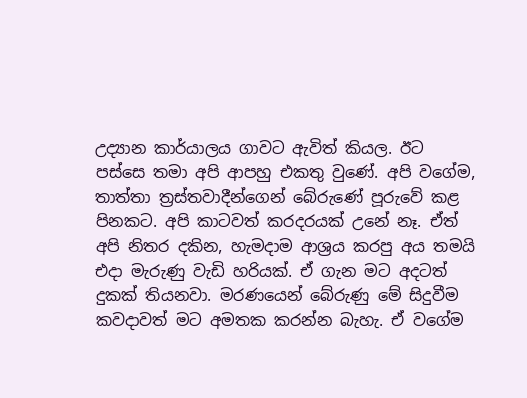උද්‍යාන කාර්යාලය ගාවට ඇවිත් කියල. ඊට පස්සෙ තමා අපි ආපහු එකතු වුණේ. අපි වගේම, තාත්තා ත්‍රස්තවාදීන්ගෙන් බේරුණේ පූරුවේ කළ පිනකට. අපි කාටවත් කරදරයක් උනේ නෑ. ඒත් අපි නිතර දකින, හැමදාම ආශ්‍රය කරපු අය තමයි එදා මැරුණු වැඩි හරියක්. ඒ ගැන මට අදටත් දුකක් තියනවා. මරණයෙන් බේරුණු මේ සිදුවීම කවදාවත් මට අමතක කරන්න බැහැ. ඒ වගේම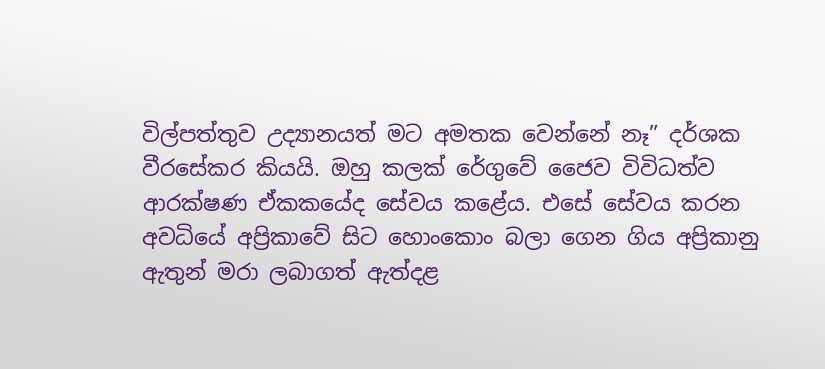විල්පත්තුව උද්‍යානයත් මට අමතක වෙන්නේ නෑ” දර්ශක වීරසේකර කියයි. ඔහු කලක් රේගුවේ ජෛව විවිධත්ව ආරක්ෂණ ඒකකයේද සේවය කළේය. එසේ සේවය කරන අවධියේ අප්‍රිකාවේ සිට හොංකොං බලා ගෙන ගිය අප්‍රිකානු ඇතුන් මරා ලබාගත් ඇත්දළ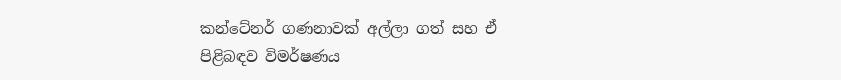කන්ටේනර් ගණනාවක් අල්ලා ගත් සහ ඒ පිළිබඳව විමර්ෂණය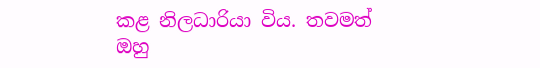කළ නිලධාරියා විය. තවමත් ඔහු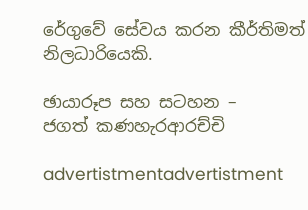රේගුවේ සේවය කරන කීර්තිමත් නිලධාරියෙකි.

ඡායාරූප සහ සටහන –
ජගත් කණහැරආරච්චි

advertistmentadvertistment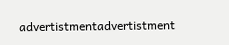advertistmentadvertistment